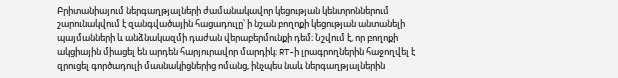Բրիտանիայում ներգաղթյալների ժամանակավոր կեցության կենտրոններում շարունակվում է զանգվածային հացադուլը՝ ի նշան բողոքի կեցության անտանելի պայմանների և անձնակազմի դաժան վերաբերմունքի դեմ։ Նշվում է, որ բողոքի ակցիային միացել են արդեն հարյուրավոր մարդիկ։ RT-ի լրագրողներին հաջողվել է զրուցել գործադուլի մասնակիցներից ոմանց, ինչպես նաև ներգաղթյալներին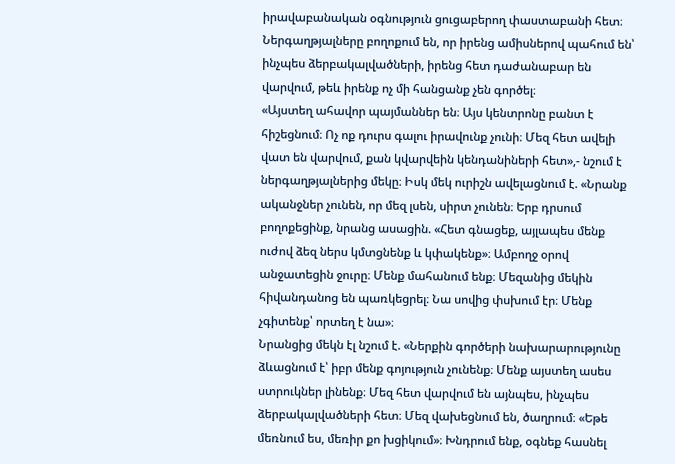իրավաբանական օգնություն ցուցաբերող փաստաբանի հետ։
Ներգաղթյալները բողոքում են, որ իրենց ամիսներով պահում են՝ ինչպես ձերբակալվածների, իրենց հետ դաժանաբար են վարվում, թեև իրենք ոչ մի հանցանք չեն գործել։
«Այստեղ ահավոր պայմաններ են։ Այս կենտրոնը բանտ է հիշեցնում։ Ոչ ոք դուրս գալու իրավունք չունի։ Մեզ հետ ավելի վատ են վարվում, քան կվարվեին կենդանիների հետ»,- նշում է ներգաղթյալներից մեկը։ Իսկ մեկ ուրիշն ավելացնում է. «Նրանք ականջներ չունեն, որ մեզ լսեն, սիրտ չունեն։ Երբ դրսում բողոքեցինք, նրանց ասացին. «Հետ գնացեք, այլապես մենք ուժով ձեզ ներս կմտցնենք և կփակենք»։ Ամբողջ օրով անջատեցին ջուրը։ Մենք մահանում ենք։ Մեզանից մեկին հիվանդանոց են պառկեցրել։ Նա սովից փսխում էր։ Մենք չգիտենք՝ որտեղ է նա»։
Նրանցից մեկն էլ նշում է. «Ներքին գործերի նախարարությունը ձևացնում է՝ իբր մենք գոյություն չունենք։ Մենք այստեղ ասես ստրուկներ լինենք։ Մեզ հետ վարվում են այնպես, ինչպես ձերբակալվածների հետ։ Մեզ վախեցնում են, ծաղրում։ «Եթե մեռնում ես, մեռիր քո խցիկում»։ Խնդրում ենք, օգնեք հասնել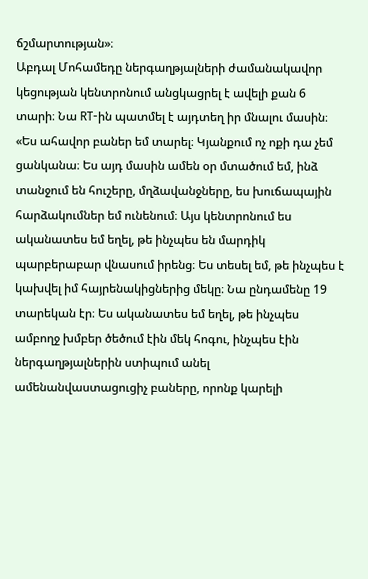ճշմարտության»։
Աբդալ Մոհամեդը ներգաղթյալների ժամանակավոր կեցության կենտրոնում անցկացրել է ավելի քան 6 տարի։ Նա RT-ին պատմել է այդտեղ իր մնալու մասին։
«Ես ահավոր բաներ եմ տարել։ Կյանքում ոչ ոքի դա չեմ ցանկանա։ Ես այդ մասին ամեն օր մտածում եմ, ինձ տանջում են հուշերը, մղձավանջները, ես խուճապային հարձակումներ եմ ունենում։ Այս կենտրոնում ես ականատես եմ եղել, թե ինչպես են մարդիկ պարբերաբար վնասում իրենց։ Ես տեսել եմ, թե ինչպես է կախվել իմ հայրենակիցներից մեկը։ Նա ընդամենը 19 տարեկան էր։ Ես ականատես եմ եղել, թե ինչպես ամբողջ խմբեր ծեծում էին մեկ հոգու, ինչպես էին ներգաղթյալներին ստիպում անել ամենանվաստացուցիչ բաները, որոնք կարելի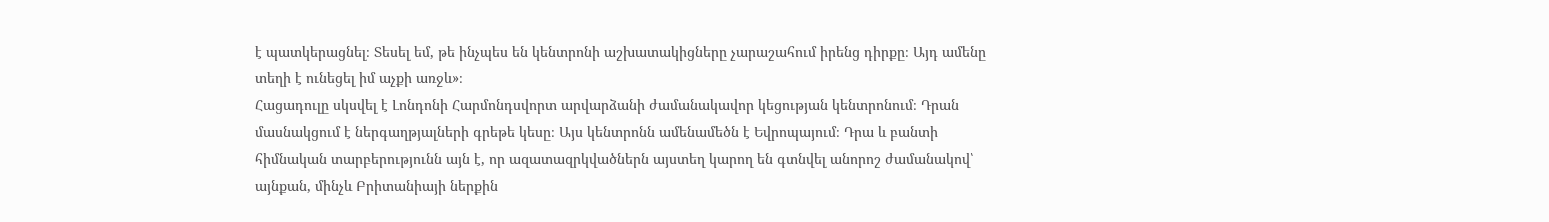է պատկերացնել։ Տեսել եմ, թե ինչպես են կենտրոնի աշխատակիցները չարաշահում իրենց դիրքը։ Այդ ամենը տեղի է ունեցել իմ աչքի առջև»։
Հացադուլը սկսվել է Լոնդոնի Հարմոնդսվորտ արվարձանի ժամանակավոր կեցության կենտրոնում։ Դրան մասնակցում է ներգաղթյալների գրեթե կեսը։ Այս կենտրոնն ամենամեծն է Եվրոպայում։ Դրա և բանտի հիմնական տարբերությունն այն է, որ ազատազրկվածներն այստեղ կարող են գտնվել անորոշ ժամանակով՝ այնքան, մինչև Բրիտանիայի ներքին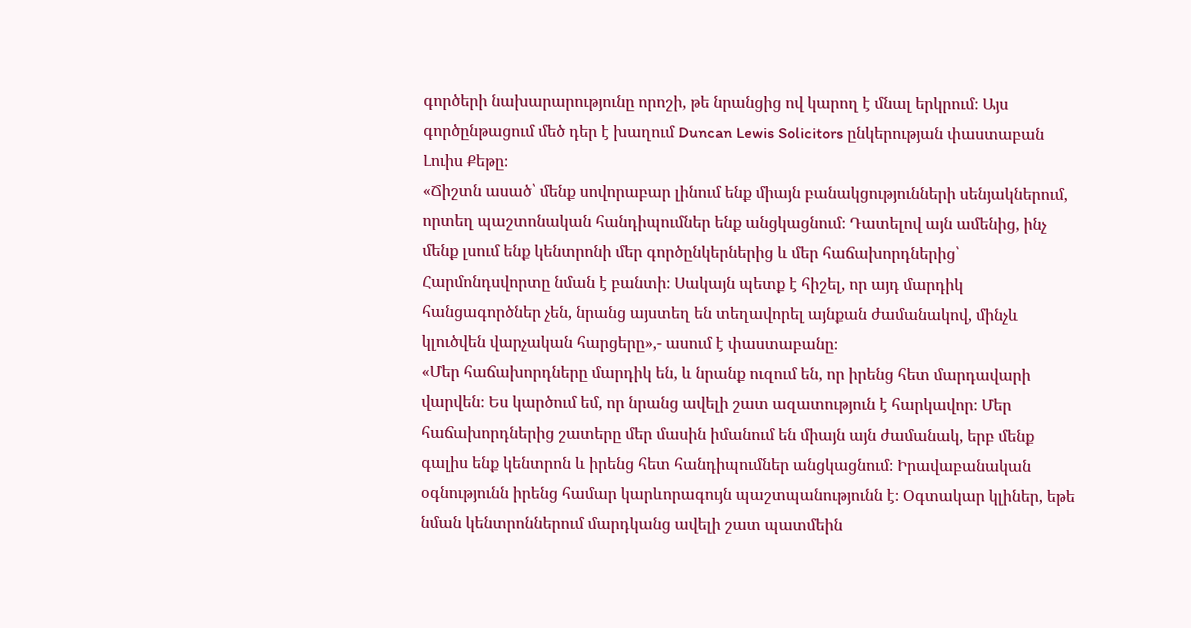գործերի նախարարությունը որոշի, թե նրանցից ով կարող է մնալ երկրում։ Այս գործընթացում մեծ դեր է խաղում Duncan Lewis Solicitors ընկերության փաստաբան Լուիս Քեթը։
«Ճիշտն ասած՝ մենք սովորաբար լինում ենք միայն բանակցությունների սենյակներում, որտեղ պաշտոնական հանդիպումներ ենք անցկացնում։ Դատելով այն ամենից, ինչ մենք լսում ենք կենտրոնի մեր գործընկերներից և մեր հաճախորդներից՝ Հարմոնդսվորտը նման է բանտի։ Սակայն պետք է հիշել, որ այդ մարդիկ հանցագործներ չեն, նրանց այստեղ են տեղավորել այնքան ժամանակով, մինչև կլուծվեն վարչական հարցերը»,- ասում է փաստաբանը։
«Մեր հաճախորդները մարդիկ են, և նրանք ուզում են, որ իրենց հետ մարդավարի վարվեն։ Ես կարծում եմ, որ նրանց ավելի շատ ազատություն է հարկավոր։ Մեր հաճախորդներից շատերը մեր մասին իմանում են միայն այն ժամանակ, երբ մենք գալիս ենք կենտրոն և իրենց հետ հանդիպումներ անցկացնում։ Իրավաբանական օգնությունն իրենց համար կարևորագույն պաշտպանությունն է։ Օգտակար կլիներ, եթե նման կենտրոններում մարդկանց ավելի շատ պատմեին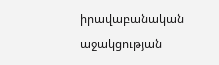իրավաբանական աջակցության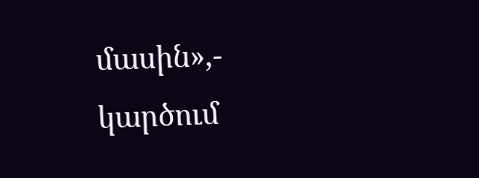մասին»,- կարծում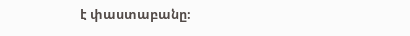է փաստաբանը։